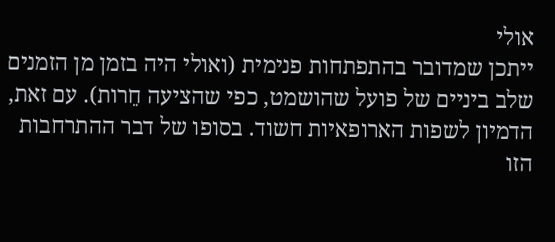אולי
ייתכן שמדובר בהתפתחות פנימית (ואולי היה בזמן מן הזמנים שלב ביניים של פועל שהושמט, כפי שהציעה חֵרות). עם זאת, הדמיון לשפות הארופאיות חשוד. בסופו של דבר ההתרחבות הזו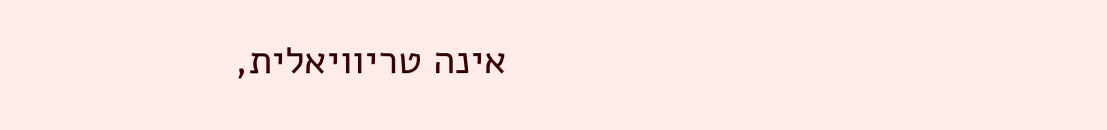אינה טריוויאלית,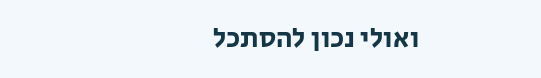ואולי נכון להסתכל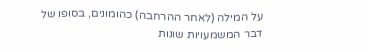על המילה (לאחר ההרחבה) כהומונים, בסופו של דבר המשמעויות שונות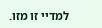למדיי זו מזו.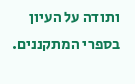ותודה על העיון בספרי המתקננים.